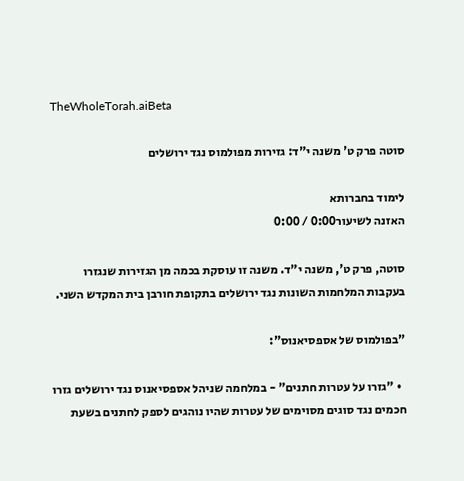TheWholeTorah.aiBeta

סוטה פרק ט' משנה י"ד: גזירות מפולמוס נגד ירושלים

לימוד בחברותא
האזנה לשיעור0:00 / 0:00

סוטה, פרק ט', משנה י"ד. משנה זו עוסקת בכמה מן הגזירות שנגזרו בעקבות המלחמות השונות נגד ירושלים בתקופת חורבן בית המקדש השני.

"בפולמוס של אספסיאנוס":

  • "גזרו על עטרות חתנים" - במלחמה שניהל אספסיאנוס נגד ירושלים גזרו חכמים נגד סוגים מסוימים של עטרות שהיו נוהגים לספק לחתנים בשעת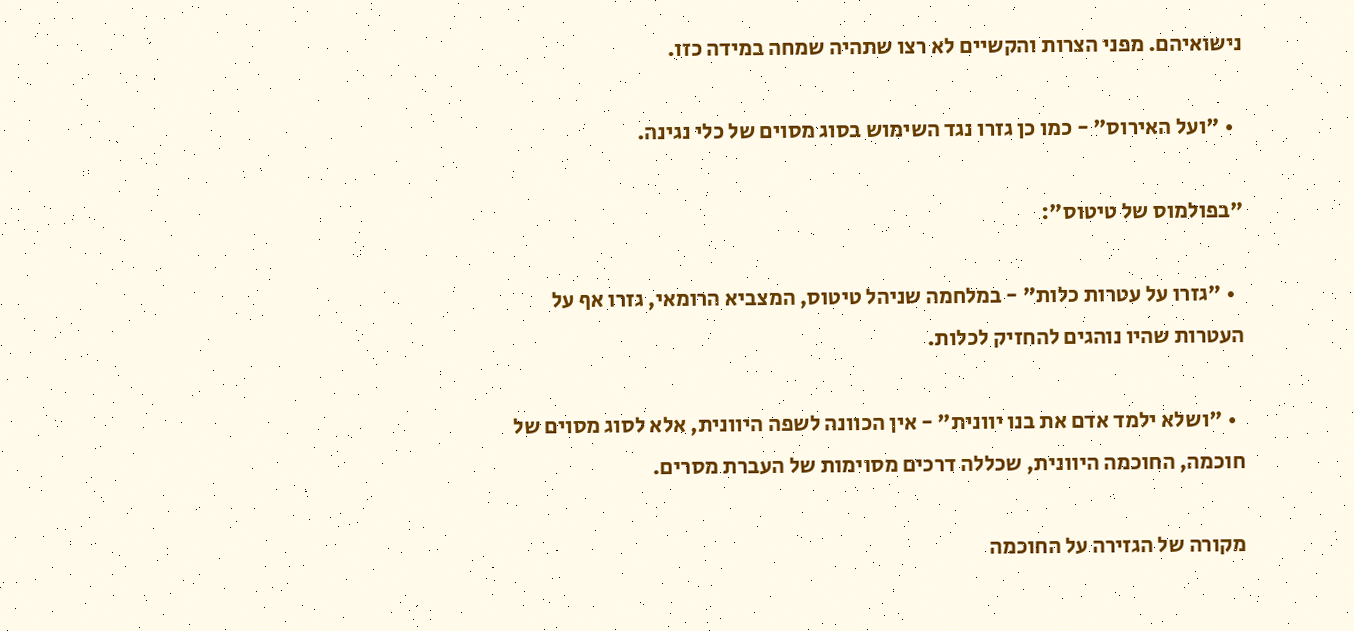נישואיהם. מפני הצרות והקשיים לא רצו שתהיה שמחה במידה כזו.

  • "ועל האירוס" - כמו כן גזרו נגד השימוש בסוג מסוים של כלי נגינה.

"בפולמוס של טיטוס":

  • "גזרו על עטרות כלות" - במלחמה שניהל טיטוס, המצביא הרומאי, גזרו אף על העטרות שהיו נוהגים להחזיק לכלות.

  • "ושלא ילמד אדם את בנו יוונית" - אין הכוונה לשפה היוונית, אלא לסוג מסוים של חוכמה, החוכמה היוונית, שכללה דרכים מסוימות של העברת מסרים.

מקורה של הגזירה על החוכמה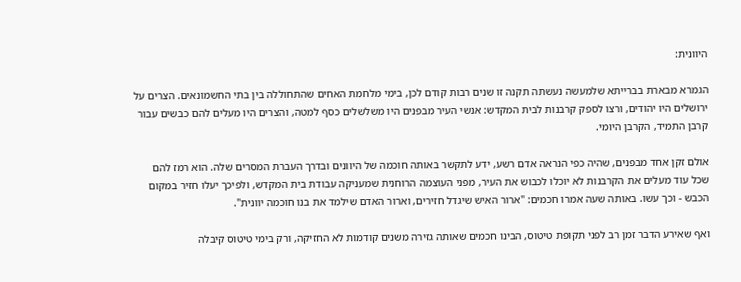היוונית:

הגמרא מבארת בברייתא שלמעשה נעשתה תקנה זו שנים רבות קודם לכן, בימי מלחמת האחים שהתחוללה בין בתי החשמונאים. הצרים על ירושלים היו יהודים, ורצו לספק קרבנות לבית המקדש: אנשי העיר מבפנים היו משלשלים כסף למטה, והצרים היו מעלים להם כבשים עבור קרבן התמיד, הקרבן היומי.

אולם זקן אחד מבפנים, שהיה כפי הנראה אדם רשע, ידע לתקשר באותה חוכמה של היוונים ובדרך העברת המסרים שלה. הוא רמז להם שכל עוד מעלים את הקרבנות לא יוכלו לכבוש את העיר, מפני העוצמה הרוחנית שמעניקה עבודת בית המקדש, ולפיכך יעלו חזיר במקום הכבש - וכך עשו. באותה שעה אמרו חכמים: "ארור האיש שיגדל חזירים, וארור האדם שילמד את בנו חוכמה יוונית".

ואף שאירע הדבר זמן רב לפני תקופת טיטוס, הבינו חכמים שאותה גזירה משנים קודמות לא החזיקה, ורק בימי טיטוס קיבלה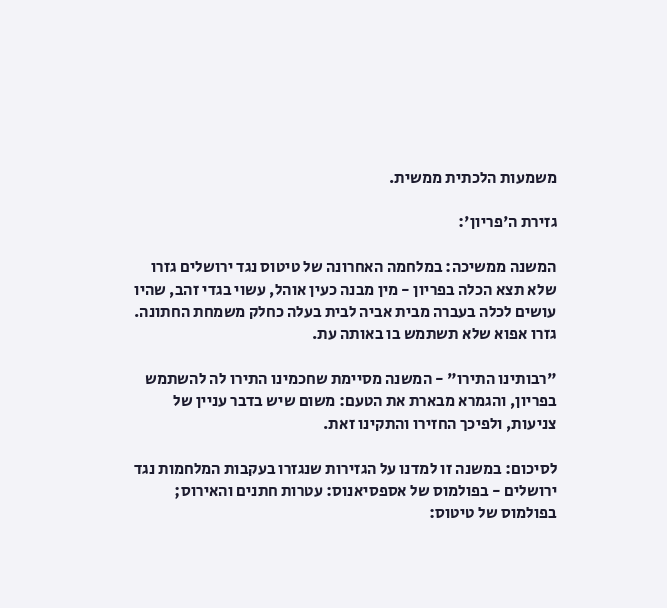משמעות הלכתית ממשית.

גזירת ה'פריון':

המשנה ממשיכה: במלחמה האחרונה של טיטוס נגד ירושלים גזרו שלא תצא הכלה בפריון - מין מבנה כעין אוהל, עשוי בגדי זהב, שהיו עושים לכלה בעברה מבית אביה לבית בעלה כחלק משמחת החתונה. גזרו אפוא שלא תשתמש בו באותה עת.

"רבותינו התירו" - המשנה מסיימת שחכמינו התירו לה להשתמש בפריון, והגמרא מבארת את הטעם: משום שיש בדבר עניין של צניעות, ולפיכך החזירו והתקינו זאת.

לסיכום: במשנה זו למדנו על הגזירות שנגזרו בעקבות המלחמות נגד ירושלים - בפולמוס של אספסיאנוס: עטרות חתנים והאירוס; בפולמוס של טיטוס: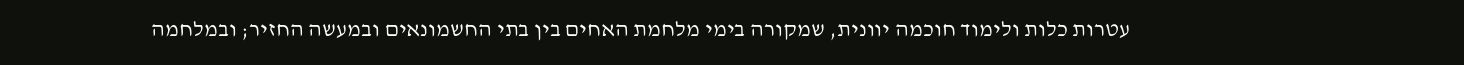עטרות כלות ולימוד חוכמה יוונית, שמקורה בימי מלחמת האחים בין בתי החשמונאים ובמעשה החזיר; ובמלחמה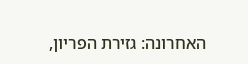האחרונה: גזירת הפריון,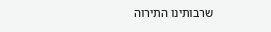שרבותינו התירוה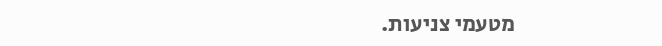מטעמי צניעות.